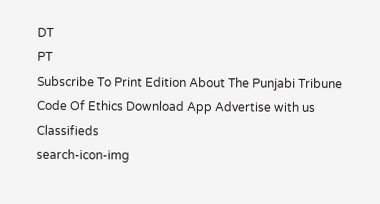DT
PT
Subscribe To Print Edition About The Punjabi Tribune Code Of Ethics Download App Advertise with us Classifieds
search-icon-img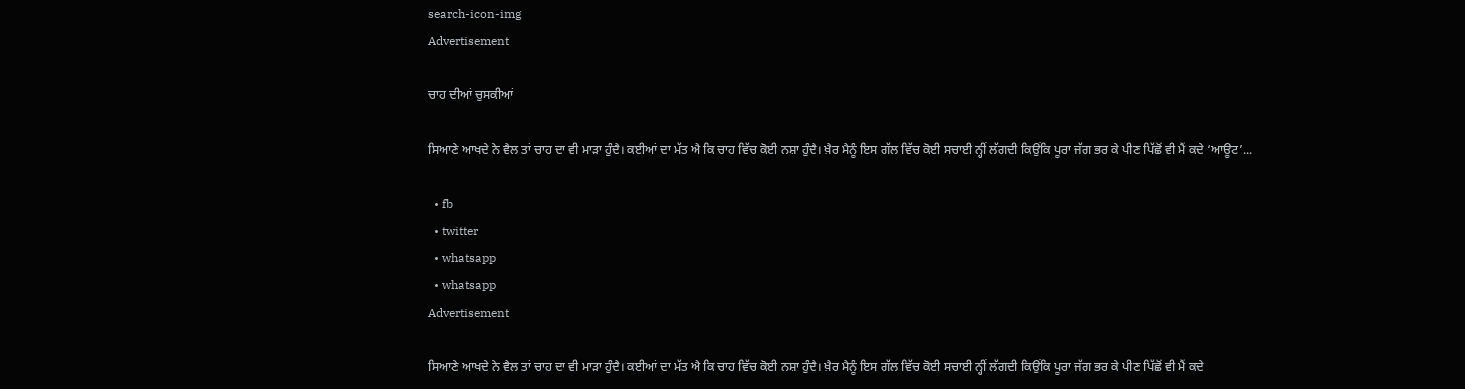search-icon-img
Advertisement

ਚਾਹ ਦੀਆਂ ਚੁਸਕੀਆਂ

ਸਿਆਣੇ ਆਖਦੇ ਨੇ ਵੈਲ ਤਾਂ ਚਾਹ ਦਾ ਵੀ ਮਾੜਾ ਹੁੰਦੈ। ਕਈਆਂ ਦਾ ਮੱਤ ਐ ਕਿ ਚਾਹ ਵਿੱਚ ਕੋਈ ਨਸ਼ਾ ਹੁੰਦੈ। ਖ਼ੈਰ ਮੈਨੂੰ ਇਸ ਗੱਲ ਵਿੱਚ ਕੋਈ ਸਚਾਈ ਨ੍ਹੀਂ ਲੱਗਦੀ ਕਿਉਂਕਿ ਪੂਰਾ ਜੱਗ ਭਰ ਕੇ ਪੀਣ ਪਿੱਛੋਂ ਵੀ ਮੈਂ ਕਦੇ ‘ਆਊਟ’...

  • fb
  • twitter
  • whatsapp
  • whatsapp
Advertisement

ਸਿਆਣੇ ਆਖਦੇ ਨੇ ਵੈਲ ਤਾਂ ਚਾਹ ਦਾ ਵੀ ਮਾੜਾ ਹੁੰਦੈ। ਕਈਆਂ ਦਾ ਮੱਤ ਐ ਕਿ ਚਾਹ ਵਿੱਚ ਕੋਈ ਨਸ਼ਾ ਹੁੰਦੈ। ਖ਼ੈਰ ਮੈਨੂੰ ਇਸ ਗੱਲ ਵਿੱਚ ਕੋਈ ਸਚਾਈ ਨ੍ਹੀਂ ਲੱਗਦੀ ਕਿਉਂਕਿ ਪੂਰਾ ਜੱਗ ਭਰ ਕੇ ਪੀਣ ਪਿੱਛੋਂ ਵੀ ਮੈਂ ਕਦੇ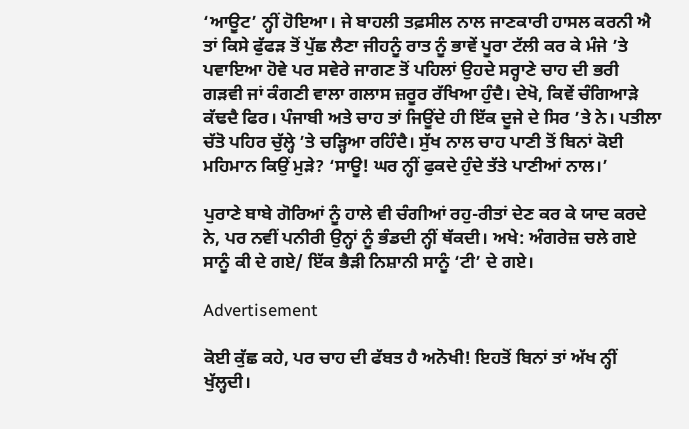‘ਆਊਟ’ ਨ੍ਹੀਂ ਹੋਇਆ। ਜੇ ਬਾਹਲੀ ਤਫ਼ਸੀਲ ਨਾਲ ਜਾਣਕਾਰੀ ਹਾਸਲ ਕਰਨੀ ਐ ਤਾਂ ਕਿਸੇ ਫੁੱਫੜ ਤੋਂ ਪੁੱਛ ਲੈਣਾ ਜੀਹਨੂੰ ਰਾਤ ਨੂੰ ਭਾਵੇਂ ਪੂਰਾ ਟੱਲੀ ਕਰ ਕੇ ਮੰਜੇ ’ਤੇ ਪਵਾਇਆ ਹੋਵੇ ਪਰ ਸਵੇਰੇ ਜਾਗਣ ਤੋਂ ਪਹਿਲਾਂ ਉਹਦੇ ਸਰ੍ਹਾਣੇ ਚਾਹ ਦੀ ਭਰੀ ਗੜਵੀ ਜਾਂ ਕੰਗਣੀ ਵਾਲਾ ਗਲਾਸ ਜ਼ਰੂਰ ਰੱਖਿਆ ਹੁੰਦੈ। ਦੇਖੋ, ਕਿਵੇਂ ਚੰਗਿਆੜੇ ਕੱਢਦੈ ਫਿਰ। ਪੰਜਾਬੀ ਅਤੇ ਚਾਹ ਤਾਂ ਜਿਊਂਦੇ ਹੀ ਇੱਕ ਦੂਜੇ ਦੇ ਸਿਰ ’ਤੇ ਨੇ। ਪਤੀਲਾ ਚੱਤੋ ਪਹਿਰ ਚੁੱਲ੍ਹੇ ’ਤੇ ਚੜ੍ਹਿਆ ਰਹਿੰਦੈ। ਸੁੱਖ ਨਾਲ ਚਾਹ ਪਾਣੀ ਤੋਂ ਬਿਨਾਂ ਕੋਈ ਮਹਿਮਾਨ ਕਿਉਂ ਮੁੜੇ? ‘ਸਾਊ! ਘਰ ਨ੍ਹੀਂ ਫੁਕਦੇ ਹੁੰਦੇ ਤੱਤੇ ਪਾਣੀਆਂ ਨਾਲ।’

ਪੁਰਾਣੇ ਬਾਬੇ ਗੋਰਿਆਂ ਨੂੰ ਹਾਲੇ ਵੀ ਚੰਗੀਆਂ ਰਹੁ-ਰੀਤਾਂ ਦੇਣ ਕਰ ਕੇ ਯਾਦ ਕਰਦੇ ਨੇ, ਪਰ ਨਵੀਂ ਪਨੀਰੀ ਉਨ੍ਹਾਂ ਨੂੰ ਭੰਡਦੀ ਨ੍ਹੀਂ ਥੱਕਦੀ। ਅਖੇ: ਅੰਗਰੇਜ਼ ਚਲੇ ਗਏ ਸਾਨੂੰ ਕੀ ਦੇ ਗਏ/ ਇੱਕ ਭੈੜੀ ਨਿਸ਼ਾਨੀ ਸਾਨੂੰ ‘ਟੀ’ ਦੇ ਗਏ।

Advertisement

ਕੋਈ ਕੁੱਛ ਕਹੇ, ਪਰ ਚਾਹ ਦੀ ਫੱਬਤ ਹੈ ਅਨੋਖੀ! ਇਹਤੋਂ ਬਿਨਾਂ ਤਾਂ ਅੱਖ ਨ੍ਹੀਂ ਖੁੱਲ੍ਹਦੀ।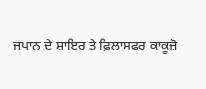ਜਪਾਨ ਦੇ ਸ਼ਾਇਰ ਤੇ ਫ਼ਿਲਾਸਫਰ ਕਾਕੂਜ਼ੋ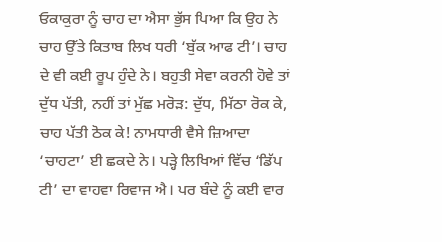ਓਕਾਕੁਰਾ ਨੂੰ ਚਾਹ ਦਾ ਐਸਾ ਭੁੱਸ ਪਿਆ ਕਿ ਉਹ ਨੇ ਚਾਹ ਉੱਤੇ ਕਿਤਾਬ ਲਿਖ ਧਰੀ ‘ਬੁੱਕ ਆਫ ਟੀ’। ਚਾਹ ਦੇ ਵੀ ਕਈ ਰੂਪ ਹੁੰਦੇ ਨੇ। ਬਹੁਤੀ ਸੇਵਾ ਕਰਨੀ ਹੋਵੇ ਤਾਂ ਦੁੱਧ ਪੱਤੀ, ਨਹੀਂ ਤਾਂ ਮੁੱਛ ਮਰੋੜ: ਦੁੱਧ, ਮਿੱਠਾ ਰੋਕ ਕੇ, ਚਾਹ ਪੱਤੀ ਠੋਕ ਕੇ! ਨਾਮਧਾਰੀ ਵੈਸੇ ਜ਼ਿਆਦਾ ‘ਚਾਹਟਾ’ ਈ ਛਕਦੇ ਨੇ। ਪੜ੍ਹੇ ਲਿਖਿਆਂ ਵਿੱਚ ‘ਡਿੱਪ ਟੀ’ ਦਾ ਵਾਹਵਾ ਰਿਵਾਜ ਐ। ਪਰ ਬੰਦੇ ਨੂੰ ਕਈ ਵਾਰ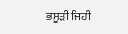ਭਸੂੜੀ ਜਿਹੀ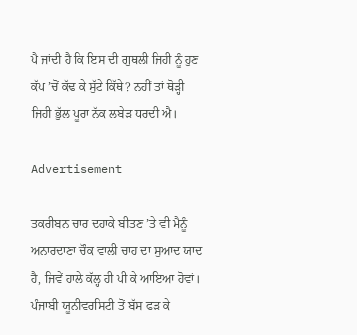ਪੈ ਜਾਂਦੀ ਹੈ ਕਿ ਇਸ ਦੀ ਗੁਥਲੀ ਜਿਹੀ ਨੂੰ ਹੁਣ ਕੱਪ ’ਚੋਂ ਕੱਢ ਕੇ ਸੁੱਟੇ ਕਿੱਥੇ? ਨਹੀਂ ਤਾਂ ਥੋੜ੍ਹੀ ਜਿਹੀ ਭੁੱਲ ਪੂਰਾ ਨੱਕ ਲਬੇੜ ਧਰਦੀ ਐ।

Advertisement

ਤਕਰੀਬਨ ਚਾਰ ਦਹਾਕੇ ਬੀਤਣ ’ਤੇ ਵੀ ਮੈਨੂੰ ਅਨਾਰਦਾਣਾ ਚੌਕ ਵਾਲੀ ਚਾਹ ਦਾ ਸੁਆਦ ਯਾਦ ਹੈ, ਜਿਵੇਂ ਹਾਲੇ ਕੱਲ੍ਹ ਹੀ ਪੀ ਕੇ ਆਇਆ ਹੋਵਾਂ। ਪੰਜਾਬੀ ਯੂਨੀਵਰਸਿਟੀ ਤੋਂ ਬੱਸ ਫੜ ਕੇ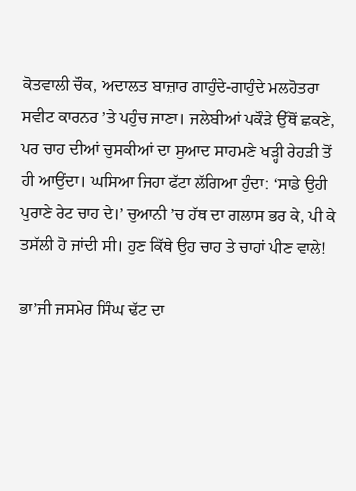ਕੋਤਵਾਲੀ ਚੌਕ, ਅਦਾਲਤ ਬਾਜ਼ਾਰ ਗਾਹੁੰਦੇ-ਗਾਹੁੰਦੇ ਮਲਹੋਤਰਾ ਸਵੀਟ ਕਾਰਨਰ ’ਤੇ ਪਹੁੰਚ ਜਾਣਾ। ਜਲੇਬੀਆਂ ਪਕੌੜੇ ਉੱਥੋਂ ਛਕਣੇ, ਪਰ ਚਾਹ ਦੀਆਂ ਚੁਸਕੀਆਂ ਦਾ ਸੁਆਦ ਸਾਹਮਣੇ ਖੜ੍ਹੀ ਰੇਹੜੀ ਤੋਂ ਹੀ ਆਉਂਦਾ। ਘਸਿਆ ਜਿਹਾ ਫੱਟਾ ਲੱਗਿਆ ਹੁੰਦਾ: ‘ਸਾਡੇ ਉਹੀ ਪੁਰਾਣੇ ਰੇਟ ਚਾਹ ਦੇ।’ ਚੁਆਨੀ ’ਚ ਹੱਥ ਦਾ ਗਲਾਸ ਭਰ ਕੇ, ਪੀ ਕੇ ਤਸੱਲੀ ਹੋ ਜਾਂਦੀ ਸੀ। ਹੁਣ ਕਿੱਥੇ ਉਹ ਚਾਹ ਤੇ ਚਾਹਾਂ ਪੀਣ ਵਾਲੇ!

ਭਾ’ਜੀ ਜਸਮੇਰ ਸਿੰਘ ਢੱਟ ਦਾ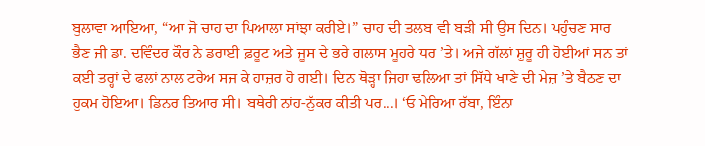ਬੁਲਾਵਾ ਆਇਆ, “ਆ ਜੋ ਚਾਹ ਦਾ ਪਿਆਲਾ ਸਾਂਝਾ ਕਰੀਏ।” ਚਾਹ ਦੀ ਤਲਬ ਵੀ ਬੜੀ ਸੀ ਉਸ ਦਿਨ। ਪਹੁੰਚਣ ਸਾਰ ਭੈਣ ਜੀ ਡਾ. ਦਵਿੰਦਰ ਕੌਰ ਨੇ ਡਰਾਈ ਫ਼ਰੂਟ ਅਤੇ ਜੂਸ ਦੇ ਭਰੇ ਗਲਾਸ ਮੂਹਰੇ ਧਰ ’ਤੇ। ਅਜੇ ਗੱਲਾਂ ਸ਼ੁਰੂ ਹੀ ਹੋਈਆਂ ਸਨ ਤਾਂ ਕਈ ਤਰ੍ਹਾਂ ਦੇ ਫਲਾਂ ਨਾਲ ਟਰੇਅ ਸਜ ਕੇ ਹਾਜ਼ਰ ਹੋ ਗਈ। ਦਿਨ ਥੋੜ੍ਹਾ ਜਿਹਾ ਢਲਿਆ ਤਾਂ ਸਿੱਧੇ ਖਾਣੇ ਦੀ ਮੇਜ਼ ’ਤੇ ਬੈਠਣ ਦਾ ਹੁਕਮ ਹੋਇਆ। ਡਿਨਰ ਤਿਆਰ ਸੀ। ਬਥੇਰੀ ਨਾਂਹ-ਨੁੱਕਰ ਕੀਤੀ ਪਰ...। ‘ਓ ਮੇਰਿਆ ਰੱਬਾ, ਇੰਨਾ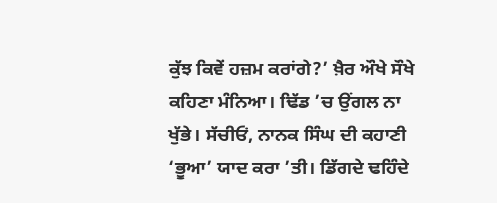ਕੁੱਝ ਕਿਵੇਂ ਹਜ਼ਮ ਕਰਾਂਗੇ?’ ਖ਼ੈਰ ਔਖੇ ਸੌਖੇ ਕਹਿਣਾ ਮੰਨਿਆ। ਢਿੱਡ ’ਚ ਉਂਗਲ ਨਾ ਖੁੱਭੇ। ਸੱਚੀਓਂ, ਨਾਨਕ ਸਿੰਘ ਦੀ ਕਹਾਣੀ ‘ਭੂਆ’ ਯਾਦ ਕਰਾ ’ਤੀ। ਡਿੱਗਦੇ ਢਹਿੰਦੇ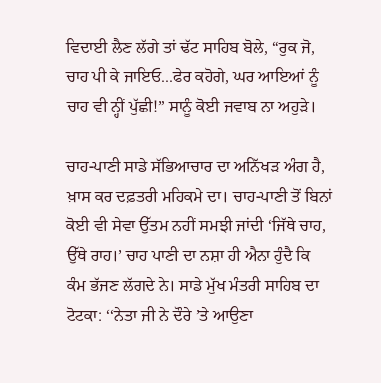ਵਿਦਾਈ ਲੈਣ ਲੱਗੇ ਤਾਂ ਢੱਟ ਸਾਹਿਬ ਬੋਲੇ, “ਰੁਕ ਜੋ, ਚਾਹ ਪੀ ਕੇ ਜਾਇਓ...ਫੇਰ ਕਹੋਗੇ, ਘਰ ਆਇਆਂ ਨੂੰ ਚਾਹ ਵੀ ਨ੍ਹੀਂ ਪੁੱਛੀ!” ਸਾਨੂੰ ਕੋਈ ਜਵਾਬ ਨਾ ਅਹੁੜੇ।

ਚਾਹ-ਪਾਣੀ ਸਾਡੇ ਸੱਭਿਆਚਾਰ ਦਾ ਅਨਿੱਖੜ ਅੰਗ ਹੈ, ਖ਼ਾਸ ਕਰ ਦਫ਼ਤਰੀ ਮਹਿਕਮੇ ਦਾ। ਚਾਹ-ਪਾਣੀ ਤੋਂ ਬਿਨਾਂ ਕੋਈ ਵੀ ਸੇਵਾ ਉੱਤਮ ਨਹੀਂ ਸਮਝੀ ਜਾਂਦੀ ‘ਜਿੱਥੇ ਚਾਹ, ਉੱਥੇ ਰਾਹ।’ ਚਾਹ ਪਾਣੀ ਦਾ ਨਸ਼ਾ ਹੀ ਐਨਾ ਹੁੰਦੈ ਕਿ ਕੰਮ ਭੱਜਣ ਲੱਗਦੇ ਨੇ। ਸਾਡੇ ਮੁੱਖ ਮੰਤਰੀ ਸਾਹਿਬ ਦਾ ਟੋਟਕਾ: ‘‘ਨੇਤਾ ਜੀ ਨੇ ਦੌਰੇ ’ਤੇ ਆਉਣਾ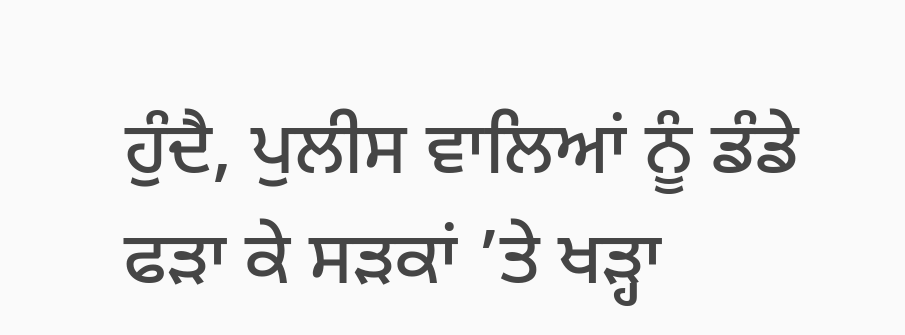ਹੁੰਦੈ, ਪੁਲੀਸ ਵਾਲਿਆਂ ਨੂੰ ਡੰਡੇ ਫੜਾ ਕੇ ਸੜਕਾਂ ’ਤੇ ਖੜ੍ਹਾ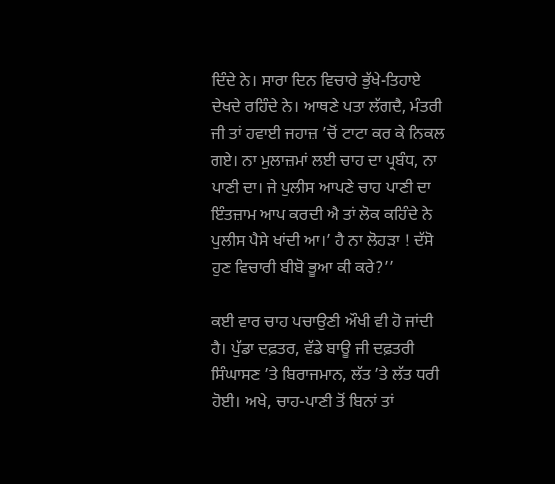ਦਿੰਦੇ ਨੇ। ਸਾਰਾ ਦਿਨ ਵਿਚਾਰੇ ਭੁੱਖੇ-ਤਿਹਾਏ ਦੇਖਦੇ ਰਹਿੰਦੇ ਨੇ। ਆਥਣੇ ਪਤਾ ਲੱਗਦੈ, ਮੰਤਰੀ ਜੀ ਤਾਂ ਹਵਾਈ ਜਹਾਜ਼ ’ਚੋਂ ਟਾਟਾ ਕਰ ਕੇ ਨਿਕਲ ਗਏ। ਨਾ ਮੁਲਾਜ਼ਮਾਂ ਲਈ ਚਾਹ ਦਾ ਪ੍ਰਬੰਧ, ਨਾ ਪਾਣੀ ਦਾ। ਜੇ ਪੁਲੀਸ ਆਪਣੇ ਚਾਹ ਪਾਣੀ ਦਾ ਇੰਤਜ਼ਾਮ ਆਪ ਕਰਦੀ ਐ ਤਾਂ ਲੋਕ ਕਹਿੰਦੇ ਨੇ ਪੁਲੀਸ ਪੈਸੇ ਖਾਂਦੀ ਆ।’ ਹੈ ਨਾ ਲੋਹੜਾ ! ਦੱਸੋ ਹੁਣ ਵਿਚਾਰੀ ਬੀਬੋ ਭੂਆ ਕੀ ਕਰੇ?’’

ਕਈ ਵਾਰ ਚਾਹ ਪਚਾਉਣੀ ਔਖੀ ਵੀ ਹੋ ਜਾਂਦੀ ਹੈ। ਪੁੱਡਾ ਦਫ਼ਤਰ, ਵੱਡੇ ਬਾਊ ਜੀ ਦਫ਼ਤਰੀ ਸਿੰਘਾਸਣ ’ਤੇ ਬਿਰਾਜਮਾਨ, ਲੱਤ ’ਤੇ ਲੱਤ ਧਰੀ ਹੋਈ। ਅਖੇ, ਚਾਹ-ਪਾਣੀ ਤੋਂ ਬਿਨਾਂ ਤਾਂ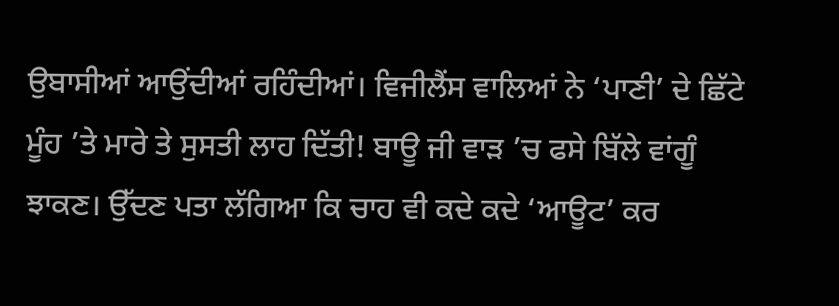ਉਬਾਸੀਆਂ ਆਉਂਦੀਆਂ ਰਹਿੰਦੀਆਂ। ਵਿਜੀਲੈਂਸ ਵਾਲਿਆਂ ਨੇ ‘ਪਾਣੀ’ ਦੇ ਛਿੱਟੇ ਮੂੰਹ ’ਤੇ ਮਾਰੇ ਤੇ ਸੁਸਤੀ ਲਾਹ ਦਿੱਤੀ! ਬਾਊ ਜੀ ਵਾੜ ’ਚ ਫਸੇ ਬਿੱਲੇ ਵਾਂਗੂੰ ਝਾਕਣ। ਉੱਦਣ ਪਤਾ ਲੱਗਿਆ ਕਿ ਚਾਹ ਵੀ ਕਦੇ ਕਦੇ ‘ਆਊਟ’ ਕਰ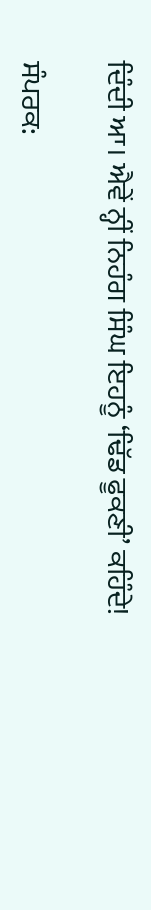ਦਿੰਦੀ ਆ। ਐਵੇਂ ਨ੍ਹੀਂ ਨਿਹੰਗ ਸਿੰਘ ਇਹਨੂੰ ‘ਢਿੱਡ ਫੂਕਣੀ’ ਕਹਿੰਦੇ!

ਸੰਪਰਕ: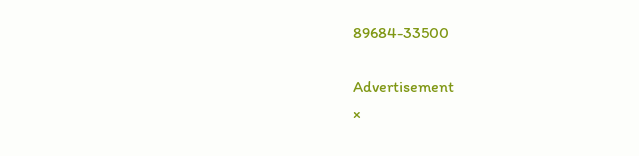89684-33500

Advertisement
×